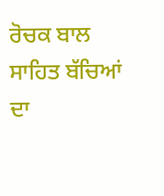ਰੋਚਕ ਬਾਲ ਸਾਹਿਤ ਬੱਚਿਆਂ ਦਾ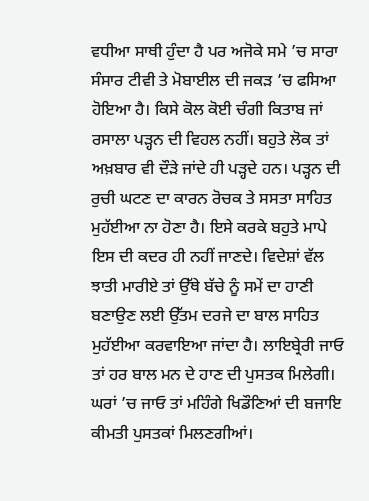ਵਧੀਆ ਸਾਥੀ ਹੁੰਦਾ ਹੈ ਪਰ ਅਜੋਕੇ ਸਮੇ ’ਚ ਸਾਰਾ ਸੰਸਾਰ ਟੀਵੀ ਤੇ ਮੋਬਾਈਲ ਦੀ ਜਕੜ ’ਚ ਫਸਿਆ ਹੋਇਆ ਹੈ। ਕਿਸੇ ਕੋਲ ਕੋਈ ਚੰਗੀ ਕਿਤਾਬ ਜਾਂ ਰਸਾਲਾ ਪੜ੍ਹਨ ਦੀ ਵਿਹਲ ਨਹੀਂ। ਬਹੁਤੇ ਲੋਕ ਤਾਂ ਅਖ਼ਬਾਰ ਵੀ ਦੌੜੇ ਜਾਂਦੇ ਹੀ ਪੜ੍ਹਦੇ ਹਨ। ਪੜ੍ਹਨ ਦੀ ਰੁਚੀ ਘਟਣ ਦਾ ਕਾਰਨ ਰੋਚਕ ਤੇ ਸਸਤਾ ਸਾਹਿਤ ਮੁਹੱਈਆ ਨਾ ਹੋਣਾ ਹੈ। ਇਸੇ ਕਰਕੇ ਬਹੁਤੇ ਮਾਪੇ ਇਸ ਦੀ ਕਦਰ ਹੀ ਨਹੀਂ ਜਾਣਦੇ। ਵਿਦੇਸ਼ਾਂ ਵੱਲ ਝਾਤੀ ਮਾਰੀਏ ਤਾਂ ਉੱਥੇ ਬੱਚੇ ਨੂੰ ਸਮੇਂ ਦਾ ਹਾਣੀ ਬਣਾਉਣ ਲਈ ਉੱਤਮ ਦਰਜੇ ਦਾ ਬਾਲ ਸਾਹਿਤ ਮੁਹੱਈਆ ਕਰਵਾਇਆ ਜਾਂਦਾ ਹੈ। ਲਾਇਬ੍ਰੇਰੀ ਜਾਓ ਤਾਂ ਹਰ ਬਾਲ ਮਨ ਦੇ ਹਾਣ ਦੀ ਪੁਸਤਕ ਮਿਲੇਗੀ। ਘਰਾਂ ’ਚ ਜਾਓ ਤਾਂ ਮਹਿੰਗੇ ਖਿਡੌਣਿਆਂ ਦੀ ਬਜਾਇ ਕੀਮਤੀ ਪੁਸਤਕਾਂ ਮਿਲਣਗੀਆਂ।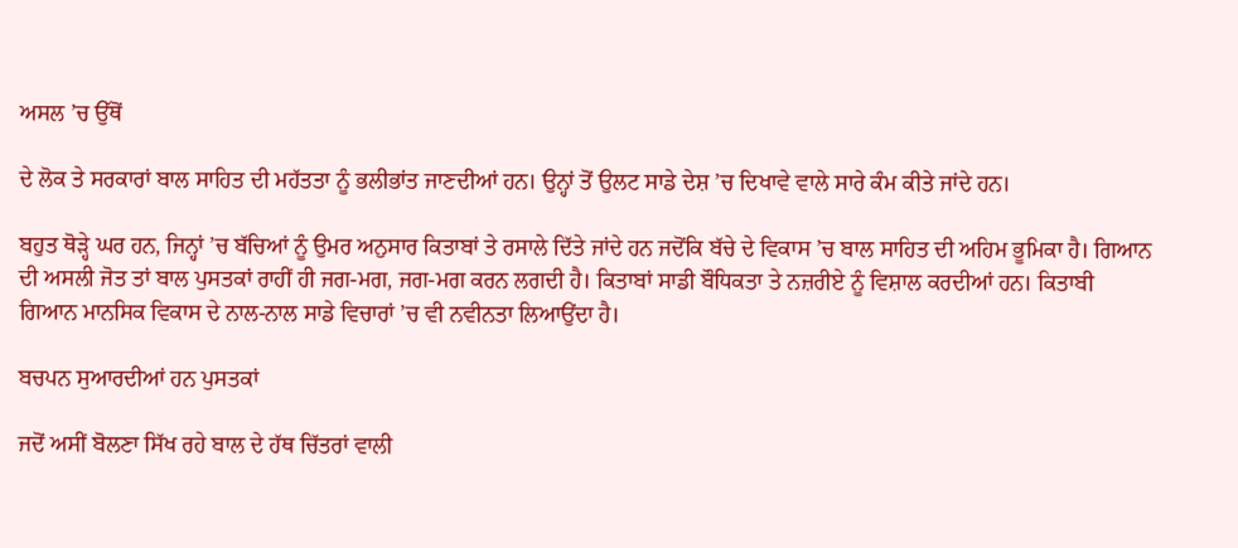ਅਸਲ ’ਚ ਉੱਥੋਂ

ਦੇ ਲੋਕ ਤੇ ਸਰਕਾਰਾਂ ਬਾਲ ਸਾਹਿਤ ਦੀ ਮਹੱਤਤਾ ਨੂੰ ਭਲੀਭਾਂਤ ਜਾਣਦੀਆਂ ਹਨ। ਉਨ੍ਹਾਂ ਤੋਂ ਉਲਟ ਸਾਡੇ ਦੇਸ਼ ’ਚ ਦਿਖਾਵੇ ਵਾਲੇ ਸਾਰੇ ਕੰਮ ਕੀਤੇ ਜਾਂਦੇ ਹਨ।

ਬਹੁਤ ਥੋੜ੍ਹੇ ਘਰ ਹਨ, ਜਿਨ੍ਹਾਂ ’ਚ ਬੱਚਿਆਂ ਨੂੰ ਉਮਰ ਅਨੁਸਾਰ ਕਿਤਾਬਾਂ ਤੇ ਰਸਾਲੇ ਦਿੱਤੇ ਜਾਂਦੇ ਹਨ ਜਦੋਂਕਿ ਬੱਚੇ ਦੇ ਵਿਕਾਸ ’ਚ ਬਾਲ ਸਾਹਿਤ ਦੀ ਅਹਿਮ ਭੂਮਿਕਾ ਹੈ। ਗਿਆਨ ਦੀ ਅਸਲੀ ਜੋਤ ਤਾਂ ਬਾਲ ਪੁਸਤਕਾਂ ਰਾਹੀਂ ਹੀ ਜਗ-ਮਗ, ਜਗ-ਮਗ ਕਰਨ ਲਗਦੀ ਹੈ। ਕਿਤਾਬਾਂ ਸਾਡੀ ਬੌਧਿਕਤਾ ਤੇ ਨਜ਼ਰੀਏ ਨੂੰ ਵਿਸ਼ਾਲ ਕਰਦੀਆਂ ਹਨ। ਕਿਤਾਬੀ ਗਿਆਨ ਮਾਨਸਿਕ ਵਿਕਾਸ ਦੇ ਨਾਲ-ਨਾਲ ਸਾਡੇ ਵਿਚਾਰਾਂ ’ਚ ਵੀ ਨਵੀਨਤਾ ਲਿਆਉਂਦਾ ਹੈ।

ਬਚਪਨ ਸੁਆਰਦੀਆਂ ਹਨ ਪੁਸਤਕਾਂ

ਜਦੋਂ ਅਸੀਂ ਬੋਲਣਾ ਸਿੱਖ ਰਹੇ ਬਾਲ ਦੇ ਹੱਥ ਚਿੱਤਰਾਂ ਵਾਲੀ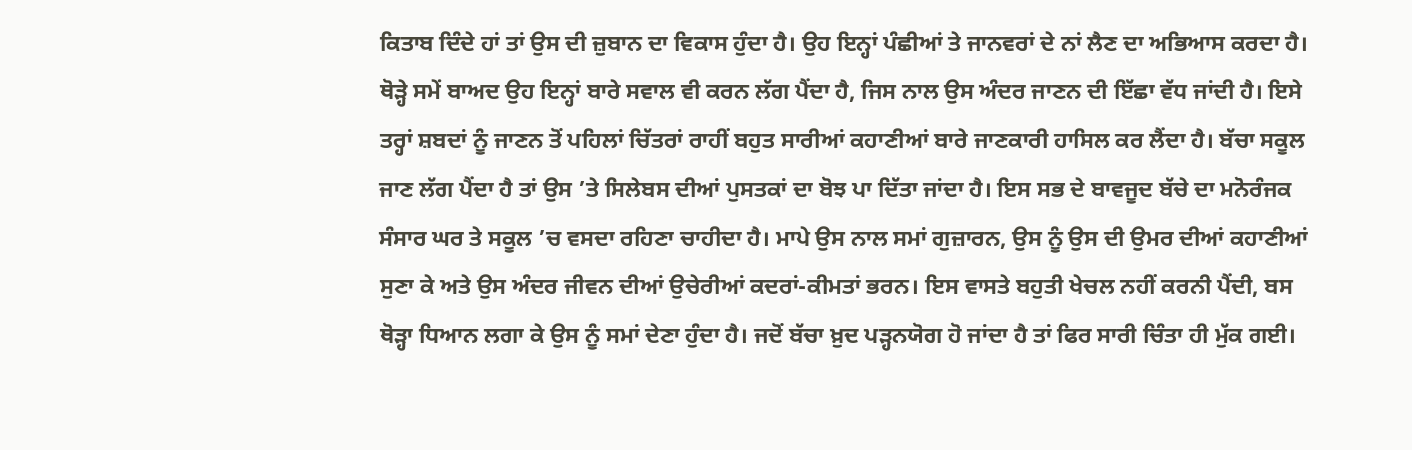ਕਿਤਾਬ ਦਿੰਦੇ ਹਾਂ ਤਾਂ ਉਸ ਦੀ ਜ਼ੁਬਾਨ ਦਾ ਵਿਕਾਸ ਹੁੰਦਾ ਹੈ। ਉਹ ਇਨ੍ਹਾਂ ਪੰਛੀਆਂ ਤੇ ਜਾਨਵਰਾਂ ਦੇ ਨਾਂ ਲੈਣ ਦਾ ਅਭਿਆਸ ਕਰਦਾ ਹੈ। ਥੋੜ੍ਹੇ ਸਮੇਂ ਬਾਅਦ ਉਹ ਇਨ੍ਹਾਂ ਬਾਰੇ ਸਵਾਲ ਵੀ ਕਰਨ ਲੱਗ ਪੈਂਦਾ ਹੈ, ਜਿਸ ਨਾਲ ਉਸ ਅੰਦਰ ਜਾਣਨ ਦੀ ਇੱਛਾ ਵੱਧ ਜਾਂਦੀ ਹੈ। ਇਸੇ ਤਰ੍ਹਾਂ ਸ਼ਬਦਾਂ ਨੂੰ ਜਾਣਨ ਤੋਂ ਪਹਿਲਾਂ ਚਿੱਤਰਾਂ ਰਾਹੀਂ ਬਹੁਤ ਸਾਰੀਆਂ ਕਹਾਣੀਆਂ ਬਾਰੇ ਜਾਣਕਾਰੀ ਹਾਸਿਲ ਕਰ ਲੈਂਦਾ ਹੈ। ਬੱਚਾ ਸਕੂਲ ਜਾਣ ਲੱਗ ਪੈਂਦਾ ਹੈ ਤਾਂ ਉਸ ’ਤੇ ਸਿਲੇਬਸ ਦੀਆਂ ਪੁਸਤਕਾਂ ਦਾ ਬੋਝ ਪਾ ਦਿੱਤਾ ਜਾਂਦਾ ਹੈ। ਇਸ ਸਭ ਦੇ ਬਾਵਜੂਦ ਬੱਚੇ ਦਾ ਮਨੋਰੰਜਕ ਸੰਸਾਰ ਘਰ ਤੇ ਸਕੂਲ ’ਚ ਵਸਦਾ ਰਹਿਣਾ ਚਾਹੀਦਾ ਹੈ। ਮਾਪੇ ਉਸ ਨਾਲ ਸਮਾਂ ਗੁਜ਼ਾਰਨ, ਉਸ ਨੂੰ ਉਸ ਦੀ ਉਮਰ ਦੀਆਂ ਕਹਾਣੀਆਂ ਸੁਣਾ ਕੇ ਅਤੇ ਉਸ ਅੰਦਰ ਜੀਵਨ ਦੀਆਂ ਉਚੇਰੀਆਂ ਕਦਰਾਂ-ਕੀਮਤਾਂ ਭਰਨ। ਇਸ ਵਾਸਤੇ ਬਹੁਤੀ ਖੇਚਲ ਨਹੀਂ ਕਰਨੀ ਪੈਂਦੀ, ਬਸ ਥੋੜ੍ਹਾ ਧਿਆਨ ਲਗਾ ਕੇ ਉਸ ਨੂੰ ਸਮਾਂ ਦੇਣਾ ਹੁੰਦਾ ਹੈ। ਜਦੋਂ ਬੱਚਾ ਖ਼ੁਦ ਪੜ੍ਹਨਯੋਗ ਹੋ ਜਾਂਦਾ ਹੈ ਤਾਂ ਫਿਰ ਸਾਰੀ ਚਿੰਤਾ ਹੀ ਮੁੱਕ ਗਈ।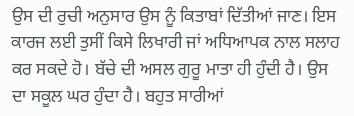ਉਸ ਦੀ ਰੁਚੀ ਅਨੁਸਾਰ ਉਸ ਨੂੰ ਕਿਤਾਬਾਂ ਦਿੱਤੀਆਂ ਜਾਣ। ਇਸ ਕਾਰਜ ਲਈ ਤੁਸੀਂ ਕਿਸੇ ਲਿਖਾਰੀ ਜਾਂ ਅਧਿਆਪਕ ਨਾਲ ਸਲਾਹ ਕਰ ਸਕਦੇ ਹੋ। ਬੱਚੇ ਦੀ ਅਸਲ ਗੁਰੂ ਮਾਤਾ ਹੀ ਹੁੰਦੀ ਹੈ। ਉਸ ਦਾ ਸਕੂਲ ਘਰ ਹੁੰਦਾ ਹੈ। ਬਹੁਤ ਸਾਰੀਆਂ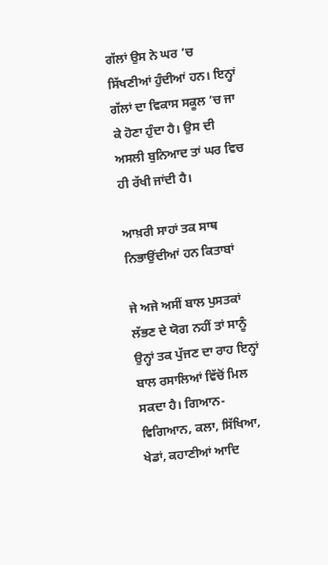ਗੱਲਾਂ ਉਸ ਨੇ ਘਰ ’ਚ ਸਿੱਖਣੀਆਂ ਹੁੰਦੀਆਂ ਹਨ। ਇਨ੍ਹਾਂ ਗੱਲਾਂ ਦਾ ਵਿਕਾਸ ਸਕੂਲ ’ਚ ਜਾ ਕੇ ਹੋਣਾ ਹੁੰਦਾ ਹੈ। ਉਸ ਦੀ ਅਸਲੀ ਬੁਨਿਆਦ ਤਾਂ ਘਰ ਵਿਚ ਹੀ ਰੱਖੀ ਜਾਂਦੀ ਹੈ।

ਆਖ਼ਰੀ ਸਾਹਾਂ ਤਕ ਸਾਥ ਨਿਭਾਉਂਦੀਆਂ ਹਨ ਕਿਤਾਬਾਂ

ਜੇ ਅਜੇ ਅਸੀਂ ਬਾਲ ਪੁਸਤਕਾਂ ਲੱਭਣ ਦੇ ਯੋਗ ਨਹੀਂ ਤਾਂ ਸਾਨੂੰ ਉਨ੍ਹਾਂ ਤਕ ਪੁੱਜਣ ਦਾ ਰਾਹ ਇਨ੍ਹਾਂ ਬਾਲ ਰਸਾਲਿਆਂ ਵਿੱਚੋਂ ਮਿਲ ਸਕਦਾ ਹੈ। ਗਿਆਨ-ਵਿਗਿਆਨ, ਕਲਾ, ਸਿੱਖਿਆ, ਖੇਡਾਂ, ਕਹਾਣੀਆਂ ਆਦਿ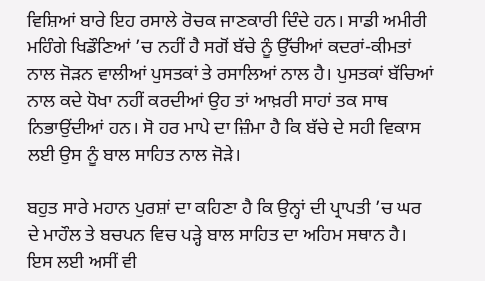ਵਿਸ਼ਿਆਂ ਬਾਰੇ ਇਹ ਰਸਾਲੇ ਰੋਚਕ ਜਾਣਕਾਰੀ ਦਿੰਦੇ ਹਨ। ਸਾਡੀ ਅਮੀਰੀ ਮਹਿੰਗੇ ਖਿਡੌਣਿਆਂ ’ਚ ਨਹੀਂ ਹੈ ਸਗੋਂ ਬੱਚੇ ਨੂੰ ਉੱਚੀਆਂ ਕਦਰਾਂ-ਕੀਮਤਾਂ ਨਾਲ ਜੋੜਨ ਵਾਲੀਆਂ ਪੁਸਤਕਾਂ ਤੇ ਰਸਾਲਿਆਂ ਨਾਲ ਹੈ। ਪੁਸਤਕਾਂ ਬੱਚਿਆਂ ਨਾਲ ਕਦੇ ਧੋਖਾ ਨਹੀਂ ਕਰਦੀਆਂ ਉਹ ਤਾਂ ਆਖ਼ਰੀ ਸਾਹਾਂ ਤਕ ਸਾਥ ਨਿਭਾਉਂਦੀਆਂ ਹਨ। ਸੋ ਹਰ ਮਾਪੇ ਦਾ ਜ਼ਿੰਮਾ ਹੈ ਕਿ ਬੱਚੇ ਦੇ ਸਹੀ ਵਿਕਾਸ ਲਈ ਉਸ ਨੂੰ ਬਾਲ ਸਾਹਿਤ ਨਾਲ ਜੋੜੇ।

ਬਹੁਤ ਸਾਰੇ ਮਹਾਨ ਪੁਰਸ਼ਾਂ ਦਾ ਕਹਿਣਾ ਹੈ ਕਿ ਉਨ੍ਹਾਂ ਦੀ ਪ੍ਰਾਪਤੀ ’ਚ ਘਰ ਦੇ ਮਾਹੌਲ ਤੇ ਬਚਪਨ ਵਿਚ ਪੜ੍ਹੇ ਬਾਲ ਸਾਹਿਤ ਦਾ ਅਹਿਮ ਸਥਾਨ ਹੈ। ਇਸ ਲਈ ਅਸੀਂ ਵੀ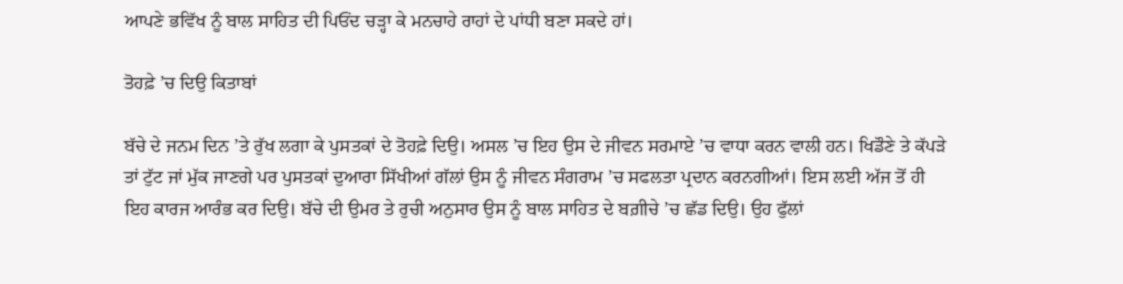ਆਪਣੇ ਭਵਿੱਖ ਨੂੰ ਬਾਲ ਸਾਹਿਤ ਦੀ ਪਿਓਂਦ ਚੜ੍ਹਾ ਕੇ ਮਨਚਾਹੇ ਰਾਹਾਂ ਦੇ ਪਾਂਧੀ ਬਣਾ ਸਕਦੇ ਹਾਂ।

ਤੋਹਫ਼ੇ ’ਚ ਦਿਉ ਕਿਤਾਬਾਂ

ਬੱਚੇ ਦੇ ਜਨਮ ਦਿਨ ’ਤੇ ਰੁੱਖ ਲਗਾ ਕੇ ਪੁਸਤਕਾਂ ਦੇ ਤੋਹਫ਼ੇ ਦਿਉ। ਅਸਲ ’ਚ ਇਹ ਉਸ ਦੇ ਜੀਵਨ ਸਰਮਾਏ ’ਚ ਵਾਧਾ ਕਰਨ ਵਾਲੀ ਹਨ। ਖਿਡੌਣੇ ਤੇ ਕੱਪੜੇ ਤਾਂ ਟੁੱਟ ਜਾਂ ਮੁੱਕ ਜਾਣਗੇ ਪਰ ਪੁਸਤਕਾਂ ਦੁਆਰਾ ਸਿੱਖੀਆਂ ਗੱਲਾਂ ਉਸ ਨੂੰ ਜੀਵਨ ਸੰਗਰਾਮ ’ਚ ਸਫਲਤਾ ਪ੍ਰਦਾਨ ਕਰਨਗੀਆਂ। ਇਸ ਲਈ ਅੱਜ ਤੋਂ ਹੀ ਇਹ ਕਾਰਜ ਆਰੰਭ ਕਰ ਦਿਉ। ਬੱਚੇ ਦੀ ਉਮਰ ਤੇ ਰੁਚੀ ਅਨੁਸਾਰ ਉਸ ਨੂੰ ਬਾਲ ਸਾਹਿਤ ਦੇ ਬਗ਼ੀਚੇ ’ਚ ਛੱਡ ਦਿਉ। ਉਹ ਫੁੱਲਾਂ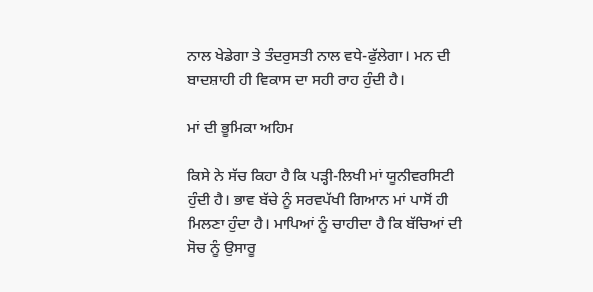ਨਾਲ ਖੇਡੇਗਾ ਤੇ ਤੰਦਰੁਸਤੀ ਨਾਲ ਵਧੇ-ਫੁੱਲੇਗਾ। ਮਨ ਦੀ ਬਾਦਸ਼ਾਹੀ ਹੀ ਵਿਕਾਸ ਦਾ ਸਹੀ ਰਾਹ ਹੁੰਦੀ ਹੈ।

ਮਾਂ ਦੀ ਭੂਮਿਕਾ ਅਹਿਮ

ਕਿਸੇ ਨੇ ਸੱਚ ਕਿਹਾ ਹੈ ਕਿ ਪੜ੍ਹੀ-ਲਿਖੀ ਮਾਂ ਯੂਨੀਵਰਸਿਟੀ ਹੁੰਦੀ ਹੈ। ਭਾਵ ਬੱਚੇ ਨੂੰ ਸਰਵਪੱਖੀ ਗਿਆਨ ਮਾਂ ਪਾਸੋਂ ਹੀ ਮਿਲਣਾ ਹੁੰਦਾ ਹੈ। ਮਾਪਿਆਂ ਨੂੰ ਚਾਹੀਦਾ ਹੈ ਕਿ ਬੱਚਿਆਂ ਦੀ ਸੋਚ ਨੂੰ ਉਸਾਰੂ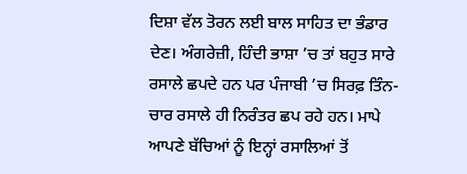ਦਿਸ਼ਾ ਵੱਲ ਤੋਰਨ ਲਈ ਬਾਲ ਸਾਹਿਤ ਦਾ ਭੰਡਾਰ ਦੇਣ। ਅੰਗਰੇਜ਼ੀ, ਹਿੰਦੀ ਭਾਸ਼ਾ ’ਚ ਤਾਂ ਬਹੁਤ ਸਾਰੇ ਰਸਾਲੇ ਛਪਦੇ ਹਨ ਪਰ ਪੰਜਾਬੀ ’ਚ ਸਿਰਫ਼ ਤਿੰਨ-ਚਾਰ ਰਸਾਲੇ ਹੀ ਨਿਰੰਤਰ ਛਪ ਰਹੇ ਹਨ। ਮਾਪੇ ਆਪਣੇ ਬੱਚਿਆਂ ਨੂੰ ਇਨ੍ਹਾਂ ਰਸਾਲਿਆਂ ਤੋਂ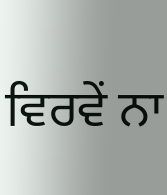ਵਿਰਵੇਂ ਨਾ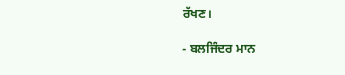ਰੱਖਣ।

- ਬਲਜਿੰਦਰ ਮਾਨ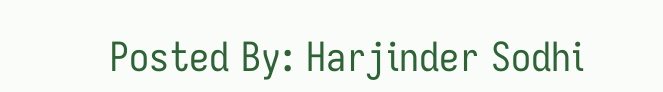Posted By: Harjinder Sodhi